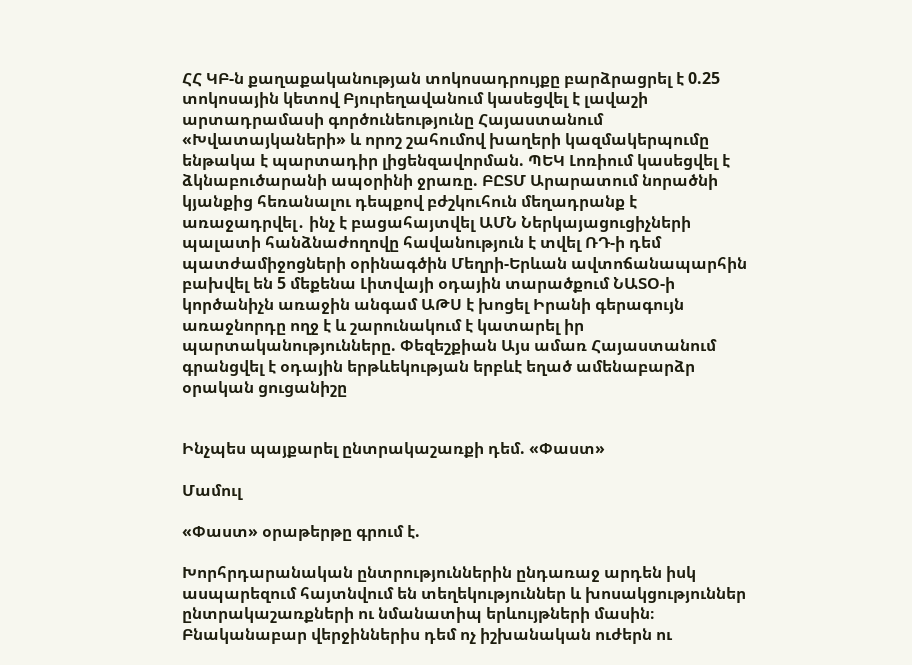ՀՀ ԿԲ-ն քաղաքականության տոկոսադրույքը բարձրացրել է 0.25 տոկոսային կետով Բյուրեղավանում կասեցվել է լավաշի արտադրամասի գործունեությունը Հայաստանում «Խվատայկաների» և որոշ շահումով խաղերի կազմակերպումը ենթակա է պարտադիր լիցենզավորման. ՊԵԿ Լոռիում կասեցվել է ձկնաբուծարանի ապօրինի ջրառը. ԲԸՏՄ Արարատում նորածնի կյանքից հեռանալու դեպքով բժշկուհուն մեղադրանք է առաջադրվել․ ինչ է բացահայտվել ԱՄՆ Ներկայացուցիչների պալատի հանձնաժողովը հավանություն է տվել ՌԴ-ի դեմ պատժամիջոցների օրինագծին Մեղրի-Երևան ավտոճանապարհին բախվել են 5 մեքենա Լիտվայի օդային տարածքում ՆԱՏՕ-ի կործանիչն առաջին անգամ ԱԹՍ է խոցել Իրանի գերագույն առաջնորդը ողջ է և շարունակում է կատարել իր պարտականությունները. Փեզեշքիան Այս ամառ Հայաստանում գրանցվել է օդային երթևեկության երբևէ եղած ամենաբարձր օրական ցուցանիշը


Ինչպես պայքարել ընտրակաշառքի դեմ. «Փաստ»

Մամուլ

«Փաստ» օրաթերթը գրում է.

Խորհրդարանական ընտրություններին ընդառաջ արդեն իսկ ասպարեզում հայտնվում են տեղեկություններ և խոսակցություններ ընտրակաշառքների ու նմանատիպ երևույթների մասին։ Բնականաբար վերջիններիս դեմ ոչ իշխանական ուժերն ու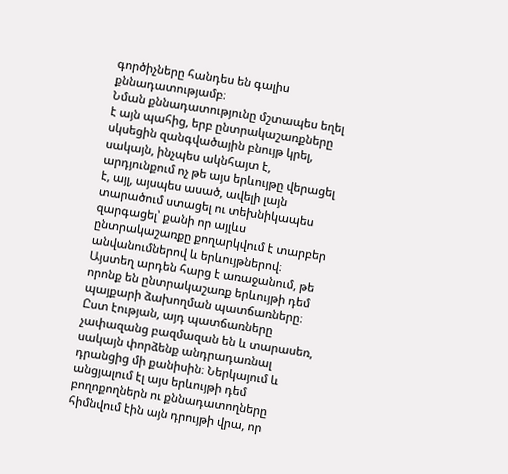գործիչները հանդես են գալիս քննադատությամբ։
Նման քննադատությունը մշտապես եղել է այն պահից, երբ ընտրակաշառքները սկսեցին զանգվածային բնույթ կրել, սակայն, ինչպես ակնհայտ է, արդյունքում ոչ թե այս երևույթը վերացել է, այլ, այսպես ասած, ավելի լայն տարածում ստացել ու տեխնիկապես զարգացել՝ քանի որ այլևս ընտրակաշառքը քողարկվում է տարբեր անվանումներով և երևույթներով։
Այստեղ արդեն հարց է առաջանում, թե որոնք են ընտրակաշառք երևույթի դեմ պայքարի ձախողման պատճառները։ Ըստ էության, այդ պատճառները չափազանց բազմազան են և տարասեռ, սակայն փորձենք անդրադառնալ դրանցից մի քանիսին։ Ներկայում և անցյալում էլ այս երևույթի դեմ բողոքողներն ու քննադատողները հիմնվում էին այն դրույթի վրա, որ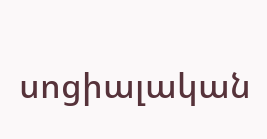սոցիալական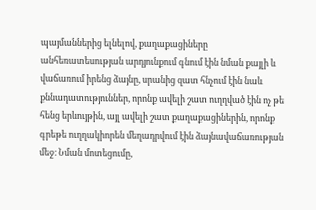պայմաններից ելնելով, քաղաքացիները անհեռատեսության արդյունքում գնում էին նման քայլի և վաճառում իրենց ձայնը, սրանից զատ հնչում էին նաև քննադատություններ, որոնք ավելի շատ ուղղված էին ոչ թե հենց երևույթին, այլ ավելի շատ քաղաքացիներին, որոնք գրեթե ուղղակիորեն մեղադրվում էին ձայնավաճառության մեջ։ Նման մոտեցումը,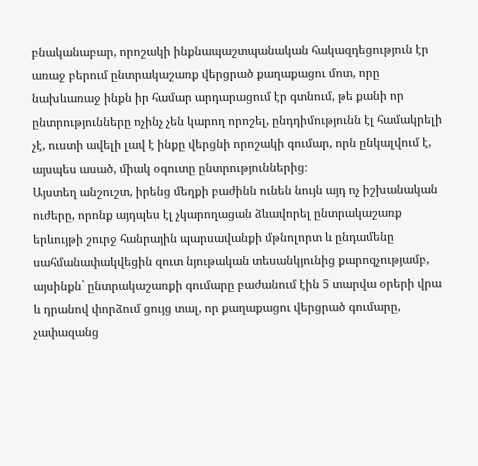բնականաբար, որոշակի ինքնապաշտպանական հակազդեցություն էր առաջ բերում ընտրակաշառք վերցրած քաղաքացու մոտ, որը նախևառաջ ինքն իր համար արդարացում էր գտնում, թե քանի որ ընտրությունները ոչինչ չեն կարող որոշել, ընդդիմությունն էլ համակրելի չէ, ուստի ավելի լավ է ինքը վերցնի որոշակի գումար, որն ընկալվում է, այսպես ասած, միակ օգուտը ընտրություններից։
Այստեղ անշուշտ, իրենց մեղքի բաժինն ունեն նույն այդ ոչ իշխանական ուժերը, որոնք այդպես էլ չկարողացան ձևավորել ընտրակաշառք երևույթի շուրջ հանրային պարսավանքի մթնոլորտ և ընդամենը սահմանափակվեցին զուտ նյութական տեսանկյունից քարոզչությամբ, այսինքն` ընտրակաշառքի գումարը բաժանում էին 5 տարվա օրերի վրա և դրանով փորձում ցույց տալ, որ քաղաքացու վերցրած գումարը, չափազանց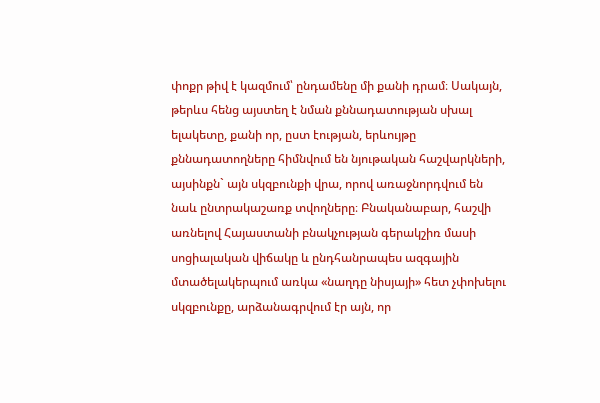փոքր թիվ է կազմում՝ ընդամենը մի քանի դրամ։ Սակայն, թերևս հենց այստեղ է նման քննադատության սխալ ելակետը, քանի որ, ըստ էության, երևույթը քննադատողները հիմնվում են նյութական հաշվարկների, այսինքն` այն սկզբունքի վրա, որով առաջնորդվում են նաև ընտրակաշառք տվողները։ Բնականաբար, հաշվի առնելով Հայաստանի բնակչության գերակշիռ մասի սոցիալական վիճակը և ընդհանրապես ազգային մտածելակերպում առկա «նաղդը նիսյայի» հետ չփոխելու սկզբունքը, արձանագրվում էր այն, որ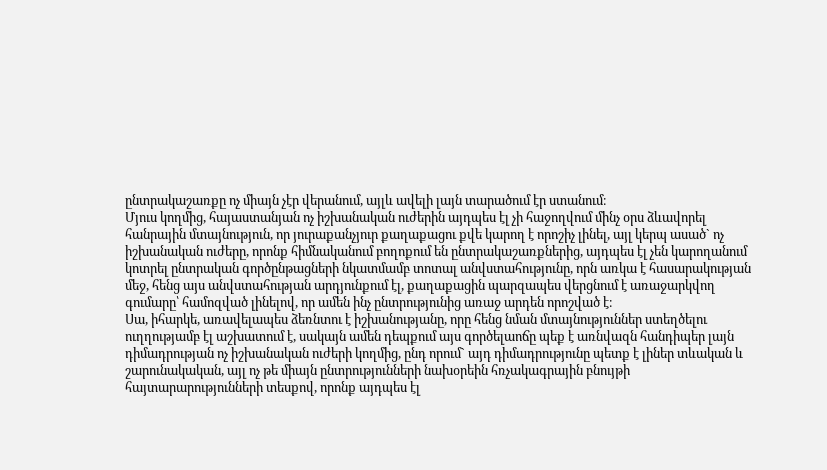ընտրակաշառքը ոչ միայն չէր վերանում, այլև ավելի լայն տարածում էր ստանում։
Մյուս կողմից, հայաստանյան ոչ իշխանական ուժերին այդպես էլ չի հաջողվում մինչ օրս ձևավորել հանրային մտայնություն, որ յուրաքանչյուր քաղաքացու քվե կարող է որոշիչ լինել, այլ կերպ ասած` ոչ իշխանական ուժերը, որոնք հիմնականում բողոքում են ընտրակաշառքներից, այդպես էլ չեն կարողանում կոտրել ընտրական գործընթացների նկատմամբ տոտալ անվստահությունը, որն առկա է հասարակության մեջ, հենց այս անվստահության արդյունքում էլ, քաղաքացին պարզապես վերցնում է առաջարկվող գումարը՝ համոզված լինելով, որ ամեն ինչ ընտրությունից առաջ արդեն որոշված է։
Սա, իհարկե, առավելապես ձեռնտու է իշխանությանը, որը հենց նման մտայնություններ ստեղծելու ուղղությամբ էլ աշխատում է, սակայն ամեն դեպքում այս գործելաոճը պեք է առնվազն հանդիպեր լայն դիմադրության ոչ իշխանական ուժերի կողմից, ընդ որում` այդ դիմադրությունը պետք է լիներ տևական և շարունակական, այլ ոչ թե միայն ընտրությունների նախօրեին հռչակագրային բնույթի հայտարարությունների տեսքով, որոնք այդպես էլ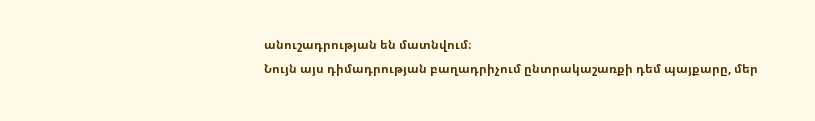անուշադրության են մատնվում։
Նույն այս դիմադրության բաղադրիչում ընտրակաշառքի դեմ պայքարը, մեր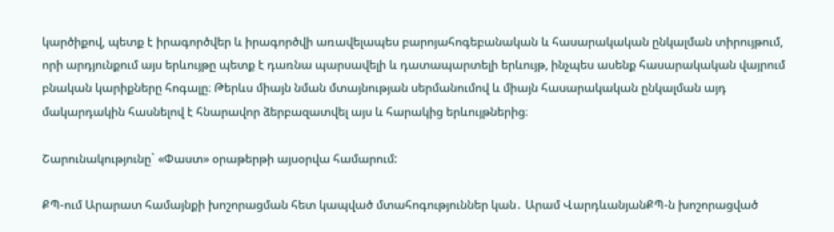կարծիքով, պետք է իրագործվեր և իրագործվի առավելապես բարոյահոգեբանական և հասարակական ընկալման տիրույթում, որի արդյունքում այս երևույթը պետք է դառնա պարսավելի և դատապարտելի երևույթ, ինչպես ասենք հասարակական վայրում բնական կարիքները հոգալը։ Թերևս միայն նման մտայնության սերմանումով և միայն հասարակական ընկալման այդ մակարդակին հասնելով է հնարավոր ձերբազատվել այս և հարակից երևույթներից։

Շարունակությունը` «Փաստ» օրաթերթի այսօրվա համարում:

ՔՊ-ում Արարատ համայնքի խոշորացման հետ կապված մտահոգություններ կան․ Արամ ՎարդևանյանՔՊ-ն խոշորացված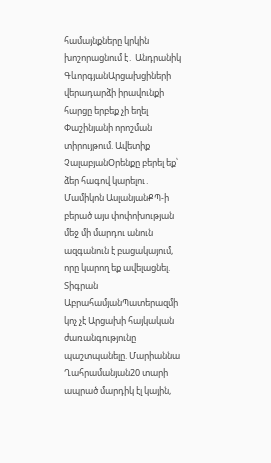համայնքները կրկին խոշորացնում է․ Անդրանիկ ԳևորգյանԱրցախցիների վերադարձի իրավունքի հարցը երբեք չի եղել Փաշինյանի որոշման տիրույթում. Ավետիք ՉալաբյանՕրենքը բերել եք՝ ձեր հագով կարելու․ Մամիկոն ԱսլանյանՔՊ-ի բերած այս փոփոխության մեջ մի մարդու անուն ազգանուն է բացակայում, որը կարող եք ավելացնել. Տիգրան ԱբրահամյանՊատերազմի կոչ չէ Արցախի հայկական ժառանգությունը պաշտպանելը. Մարիաննա Ղահրամանյան20 տարի ապրած մարդիկ էլ կային,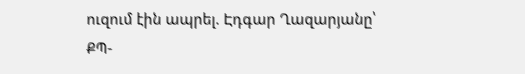ուզում էին ապրել. Էդգար Ղազարյանը՝ ՔՊ-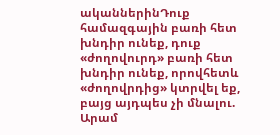ականներինԴուք համազգային բառի հետ խնդիր ունեք, դուք «ժողովուրդ» բառի հետ խնդիր ունեք, որովհետև «ժողովրդից» կտրվել եք, բայց այդպես չի մնալու. Արամ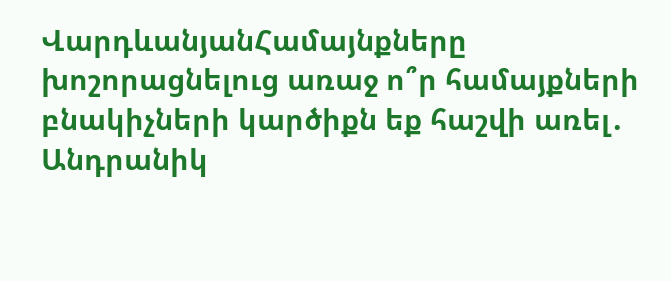ՎարդևանյանՀամայնքները խոշորացնելուց առաջ ո՞ր համայքների բնակիչների կարծիքն եք հաշվի առել․ Անդրանիկ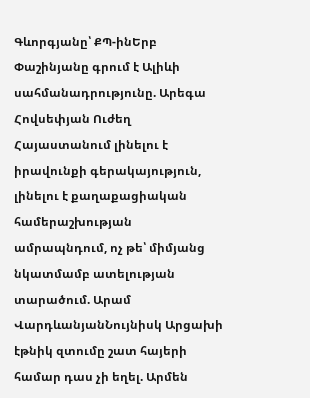Գևորգյանը՝ ՔՊ-ինԵրբ Փաշինյանը գրում է Ալիևի սահմանադրությունը. Արեգա Հովսեփյան Ուժեղ Հայաստանում լինելու է իրավունքի գերակայություն, լինելու է քաղաքացիական համերաշխության ամրապնդում, ոչ թե՝ միմյանց նկատմամբ ատելության տարածում. Արամ ՎարդևանյանՆույնիսկ Արցախի էթնիկ զտումը շատ հայերի համար դաս չի եղել. Արմեն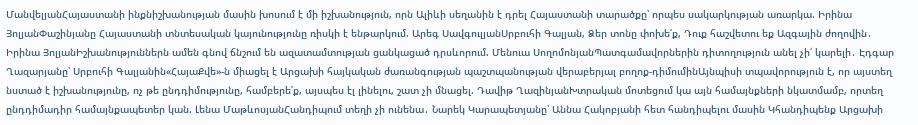ՄանվելյանՀայաստանի ինքնիշխանության մասին խոսում է մի իշխանություն, որն Ալիևի սեղանին է դրել Հայաստանի տարածքը՝ որպես սակարկության առարկա. Իրինա ՅոլյանՓաշինյանը Հայաստանի տնտեսական կայունությունը ռիսկի է ենթարկում. Արեգ ՍավգուլյանՍրբուհի Գալյան, Ձեր տոնը փոխե՛ք, Դուք հաշվետու եք Ազգային ժողովին․ Իրինա ՅոլյանԻշխանություններն ամեն գնով ճնշում են ազատամտության ցանկացած դրսևորում. Մենուա ՍողոմոնյանՊատգամավորներին դիտողություն անել չի՛ կարելի․ Էդգար Ղազարյանը՝ Սրբուհի Գալյանին«ՀայաՔվե»-ն միացել է Արցախի հայկական ժառանգության պաշտպանության վերաբերյալ բողոք-դիմումինԱյնպիսի տպավորություն է, որ այստեղ նստած է իշխանությունը, ոչ թե ընդդիմությունը, համբերե՛ք, այսպես էլ լինելու, շատ չի մնացել. Դավիթ ՂազինյանԽտրական մոտեցում կա այն համայնքների նկատմամբ, որտեղ ընդդիմադիր համայնքապետեր կան. Լենա ՄաթևոսյանՀանդիպում տեղի չի ունենա․ Նարեկ Կարապետյանը՝ Աննա Հակոբյանի հետ հանդիպելու մասին Կհանդիպենք Արցախի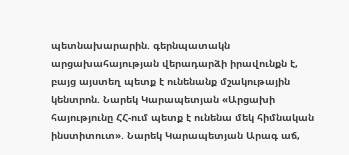պետնախարարին. գերնպատակն արցախահայության վերադարձի իրավունքն է, բայց այստեղ պետք է ունենանք մշակութային կենտրոն. Նարեկ Կարապետյան «Արցախի հայությունը ՀՀ-ում պետք է ունենա մեկ հիմնական ինստիտուտ». Նարեկ Կարապետյան Արագ աճ,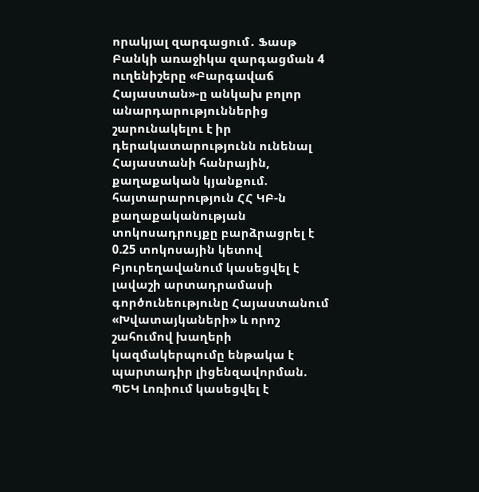որակյալ զարգացում․ Ֆասթ Բանկի առաջիկա զարգացման 4 ուղենիշերը «Բարգավաճ Հայաստան»-ը անկախ բոլոր անարդարություններից շարունակելու է իր դերակատարությունն ունենալ Հայաստանի հանրային, քաղաքական կյանքում. հայտարարություն ՀՀ ԿԲ-ն քաղաքականության տոկոսադրույքը բարձրացրել է 0.25 տոկոսային կետով Բյուրեղավանում կասեցվել է լավաշի արտադրամասի գործունեությունը Հայաստանում «Խվատայկաների» և որոշ շահումով խաղերի կազմակերպումը ենթակա է պարտադիր լիցենզավորման. ՊԵԿ Լոռիում կասեցվել է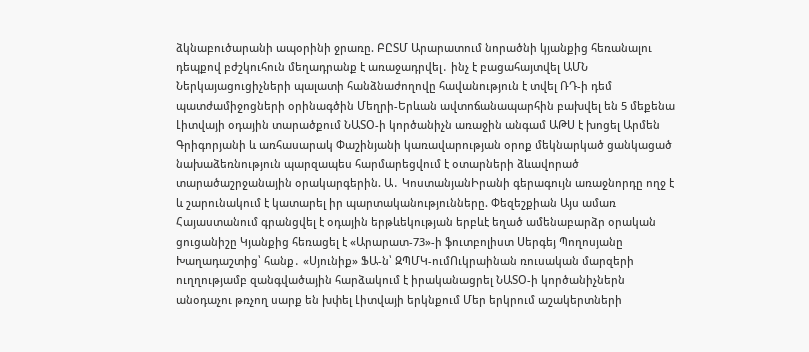ձկնաբուծարանի ապօրինի ջրառը. ԲԸՏՄ Արարատում նորածնի կյանքից հեռանալու դեպքով բժշկուհուն մեղադրանք է առաջադրվել․ ինչ է բացահայտվել ԱՄՆ Ներկայացուցիչների պալատի հանձնաժողովը հավանություն է տվել ՌԴ-ի դեմ պատժամիջոցների օրինագծին Մեղրի-Երևան ավտոճանապարհին բախվել են 5 մեքենա Լիտվայի օդային տարածքում ՆԱՏՕ-ի կործանիչն առաջին անգամ ԱԹՍ է խոցել Արմեն Գրիգորյանի և առհասարակ Փաշինյանի կառավարության օրոք մեկնարկած ցանկացած նախաձեռնություն պարզապես հարմարեցվում է օտարների ձևավորած տարածաշրջանային օրակարգերին. Ա․ ԿոստանյանԻրանի գերագույն առաջնորդը ողջ է և շարունակում է կատարել իր պարտականությունները. Փեզեշքիան Այս ամառ Հայաստանում գրանցվել է օդային երթևեկության երբևէ եղած ամենաբարձր օրական ցուցանիշը Կյանքից հեռացել է «Արարատ-73»-ի ֆուտբոլիստ Սերգեյ Պողոսյանը Խաղադաշտից՝ հանք․ «Սյունիք» ՖԱ-ն՝ ԶՊՄԿ-ումՈւկրաինան ռուսական մարզերի ուղղությամբ զանգվածային հարձակում է իրականացրել ՆԱՏՕ-ի կործանիչներն անօդաչու թռչող սարք են խփել Լիտվայի երկնքում Մեր երկրում աշակերտների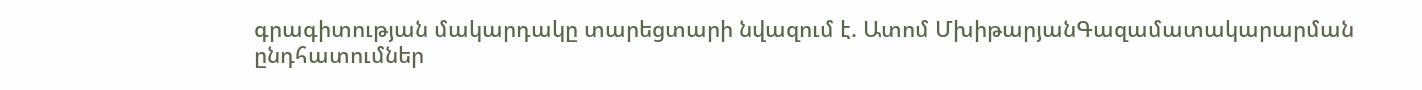գրագիտության մակարդակը տարեցտարի նվազում է. Ատոմ ՄխիթարյանԳազամատակարարման ընդհատումներ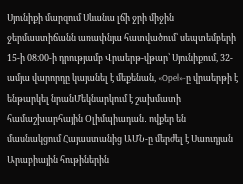Սյունիքի մարզում Սևանա լճի ջրի միջին ջերմաստիճանն առափնյա հատվածում՝ սեպտեմբերի 15-ի 08։00-ի դրությամբ Վրաերթ-վթար՝ Սյունիքում, 32-ամյա վարորդը կայանել է մեքենան, «Opel»-ը վրաերթի է ենթարկել նրանՄեկնարկում է շախմատի համաշխարհային Օլիմպիադան․ ովքեր են մասնակցում Հայաստանից ԱՄՆ-ը մերժել է Սաուդյան Արաբիային հութիներին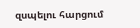զսպելու հարցում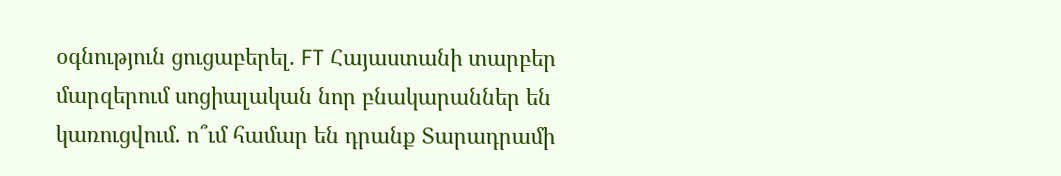օգնություն ցուցաբերել. FT Հայաստանի տարբեր մարզերում սոցիալական նոր բնակարաններ են կառուցվում. ո՞ւմ համար են դրանք Տարադրամի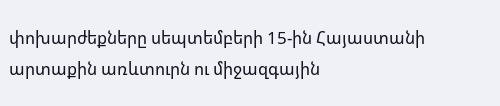փոխարժեքները սեպտեմբերի 15-ին Հայաստանի արտաքին առևտուրն ու միջազգային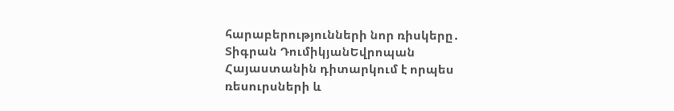հարաբերությունների նոր ռիսկերը․ Տիգրան ԴումիկյանԵվրոպան Հայաստանին դիտարկում է որպես ռեսուրսների և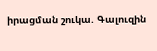իրացման շուկա. Գալուզին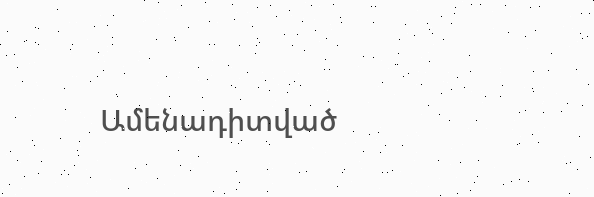Ամենադիտված